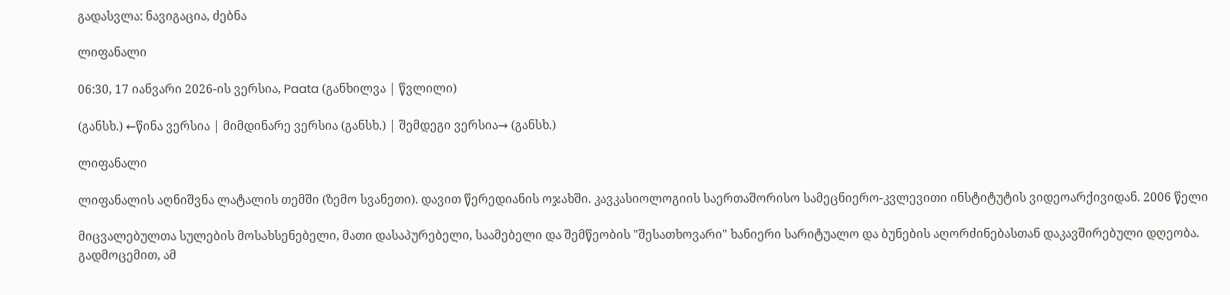გადასვლა: ნავიგაცია, ძებნა

ლიფანალი

06:30, 17 იანვარი 2026-ის ვერსია, Paata (განხილვა | წვლილი)

(განსხ.) ←წინა ვერსია | მიმდინარე ვერსია (განსხ.) | შემდეგი ვერსია→ (განსხ.)

ლიფანალი

ლიფანალის აღნიშვნა ლატალის თემში (ზემო სვანეთი). დავით წერედიანის ოჯახში. კავკასიოლოგიის საერთაშორისო სამეცნიერო-კვლევითი ინსტიტუტის ვიდეოარქივიდან. 2006 წელი

მიცვალებულთა სულების მოსახსენებელი, მათი დასაპურებელი, საამებელი და შემწეობის "შესათხოვარი" ხანიერი სარიტუალო და ბუნების აღორძინებასთან დაკავშირებული დღეობა. გადმოცემით, ამ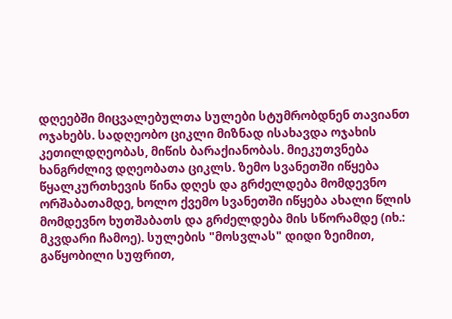დღეებში მიცვალებულთა სულები სტუმრობდნენ თავიანთ ოჯახებს. სადღეობო ციკლი მიზნად ისახავდა ოჯახის კეთილდღეობას, მიწის ბარაქიანობას. მიეკუთვნება ხანგრძლივ დღეობათა ციკლს. ზემო სვანეთში იწყება წყალკურთხევის წინა დღეს და გრძელდება მომდევნო ორშაბათამდე, ხოლო ქვემო სვანეთში იწყება ახალი წლის მომდევნო ხუთშაბათს და გრძელდება მის სწორამდე (იხ.: მკვდარი ჩამოე). სულების "მოსვლას" დიდი ზეიმით, გაწყობილი სუფრით,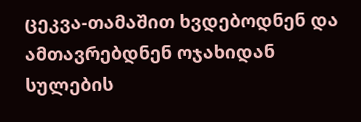ცეკვა-თამაშით ხვდებოდნენ და ამთავრებდნენ ოჯახიდან სულების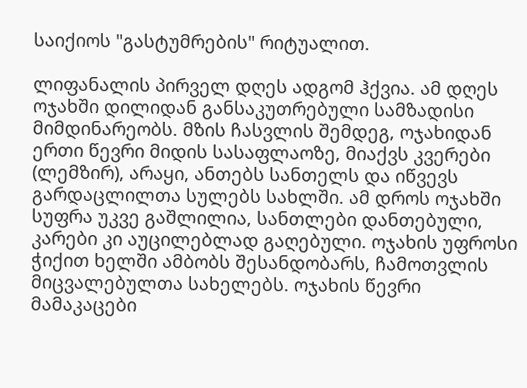საიქიოს "გასტუმრების" რიტუალით.

ლიფანალის პირველ დღეს ადგომ ჰქვია. ამ დღეს ოჯახში დილიდან განსაკუთრებული სამზადისი მიმდინარეობს. მზის ჩასვლის შემდეგ, ოჯახიდან ერთი წევრი მიდის სასაფლაოზე, მიაქვს კვერები (ლემზირ), არაყი, ანთებს სანთელს და იწვევს გარდაცლილთა სულებს სახლში. ამ დროს ოჯახში სუფრა უკვე გაშლილია, სანთლები დანთებული, კარები კი აუცილებლად გაღებული. ოჯახის უფროსი ჭიქით ხელში ამბობს შესანდობარს, ჩამოთვლის მიცვალებულთა სახელებს. ოჯახის წევრი მამაკაცები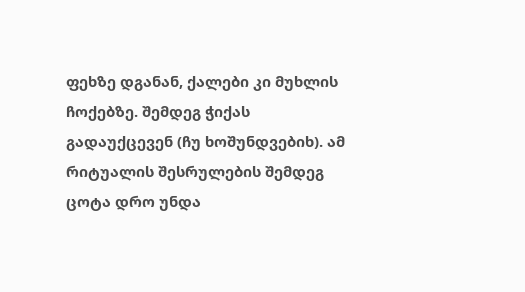ფეხზე დგანან, ქალები კი მუხლის ჩოქებზე. შემდეგ ჭიქას გადაუქცევენ (ჩუ ხოშუნდვებიხ). ამ რიტუალის შესრულების შემდეგ ცოტა დრო უნდა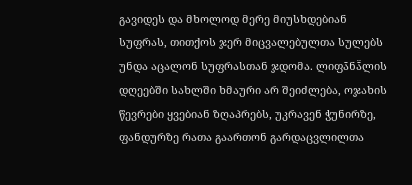გავიდეს და მხოლოდ მერე მიუსხდებიან სუფრას, თითქოს ჯერ მიცვალებულთა სულებს უნდა აცალონ სუფრასთან ჯდომა. ლიფა̄ნა̄̈ლის დღეებში სახლში ხმაური არ შეიძლება, ოჯახის წევრები ყვებიან ზღაპრებს, უკრავენ ჭუნირზე, ფანდურზე რათა გაართონ გარდაცვლილთა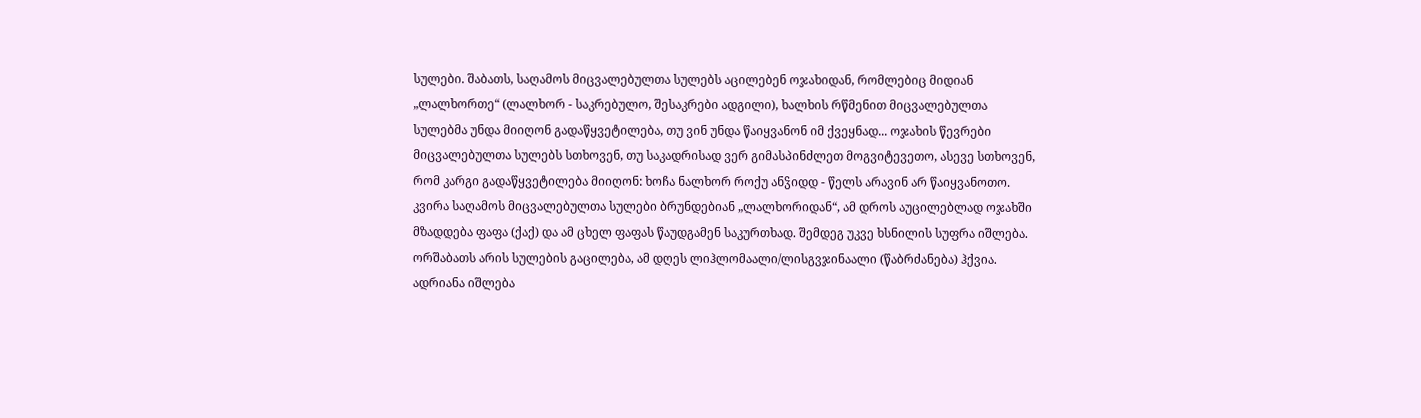სულები. შაბათს, საღამოს მიცვალებულთა სულებს აცილებენ ოჯახიდან, რომლებიც მიდიან „ლალხორთე“ (ლალხორ - საკრებულო, შესაკრები ადგილი), ხალხის რწმენით მიცვალებულთა სულებმა უნდა მიიღონ გადაწყვეტილება, თუ ვინ უნდა წაიყვანონ იმ ქვეყნად... ოჯახის წევრები მიცვალებულთა სულებს სთხოვენ, თუ საკადრისად ვერ გიმასპინძლეთ მოგვიტევეთო, ასევე სთხოვენ, რომ კარგი გადაწყვეტილება მიიღონ: ხოჩა ნალხორ როქუ ანჴიდდ - წელს არავინ არ წაიყვანოთო. კვირა საღამოს მიცვალებულთა სულები ბრუნდებიან „ლალხორიდან“, ამ დროს აუცილებლად ოჯახში მზადდება ფაფა (ქაქ) და ამ ცხელ ფაფას წაუდგამენ საკურთხად. შემდეგ უკვე ხსნილის სუფრა იშლება. ორშაბათს არის სულების გაცილება, ამ დღეს ლიჰლომაალი/ლისგვჯინაალი (წაბრძანება) ჰქვია. ადრიანა იშლება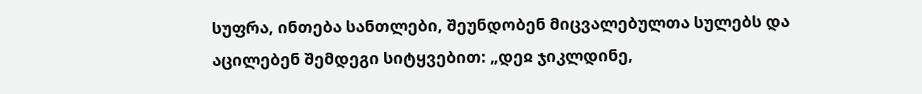სუფრა, ინთება სანთლები, შეუნდობენ მიცვალებულთა სულებს და აცილებენ შემდეგი სიტყვებით: „დეჲ ჯიკლდინე,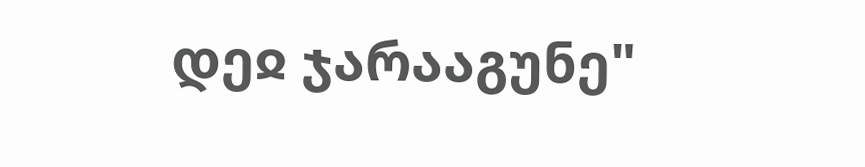დეჲ ჯარააგუნე"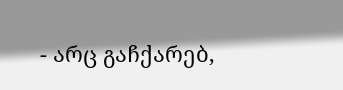- არც გაჩქარებ,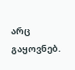არც გაყოვნებ.